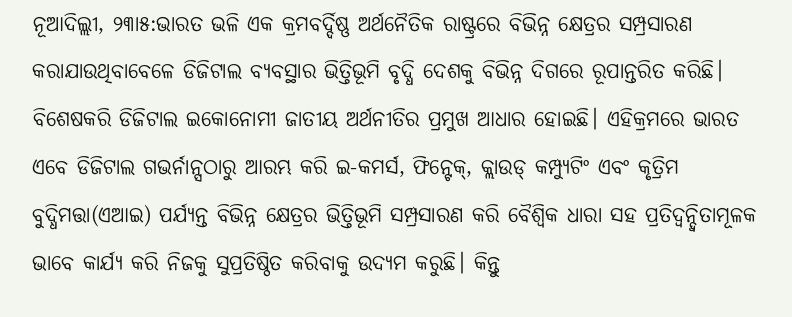ନୂଆଦିଲ୍ଲୀ, ୨୩ା୫:ଭାରତ ଭଳି ଏକ କ୍ରମବର୍ଦ୍ଦିଷ୍ଣ ଅର୍ଥନୈତିକ ରାଷ୍ଟ୍ରରେ ବିଭିନ୍ନ କ୍ଷେତ୍ରର ସମ୍ପ୍ରସାରଣ କରାଯାଉଥିବାବେଳେ ଡିଜିଟାଲ ବ୍ୟବସ୍ଥାର ଭିତ୍ତିଭୂମି ବୃଦ୍ଧି ଦେଶକୁ ବିଭିନ୍ନ ଦିଗରେ ରୂପାନ୍ତରିତ କରିଛି। ବିଶେଷକରି ଡିଜିଟାଲ ଇକୋନୋମୀ ଜାତୀୟ ଅର୍ଥନୀତିର ପ୍ରମୁଖ ଆଧାର ହୋଇଛି। ଏହିକ୍ରମରେ ଭାରତ ଏବେ ଡିଜିଟାଲ ଗଭର୍ନାନ୍ସଠାରୁ ଆରମ୍ଭ କରି ଇ-କମର୍ସ, ଫିନ୍ଟେକ୍, କ୍ଲାଉଡ୍ କମ୍ପ୍ୟୁଟିଂ ଏବଂ କୃତ୍ରିମ ବୁଦ୍ଧିମତ୍ତା(ଏଆଇ) ପର୍ଯ୍ୟନ୍ତ ବିଭିନ୍ନ କ୍ଷେତ୍ରର ଭିତ୍ତିଭୂମି ସମ୍ପ୍ରସାରଣ କରି ବୈଶ୍ୱିକ ଧାରା ସହ ପ୍ରତିଦ୍ୱନ୍ଦ୍ୱିତାମୂଳକ ଭାବେ କାର୍ଯ୍ୟ କରି ନିଜକୁ ସୁପ୍ରତିଷ୍ଠିତ କରିବାକୁ ଉଦ୍ୟମ କରୁଛି। କିନ୍ତୁ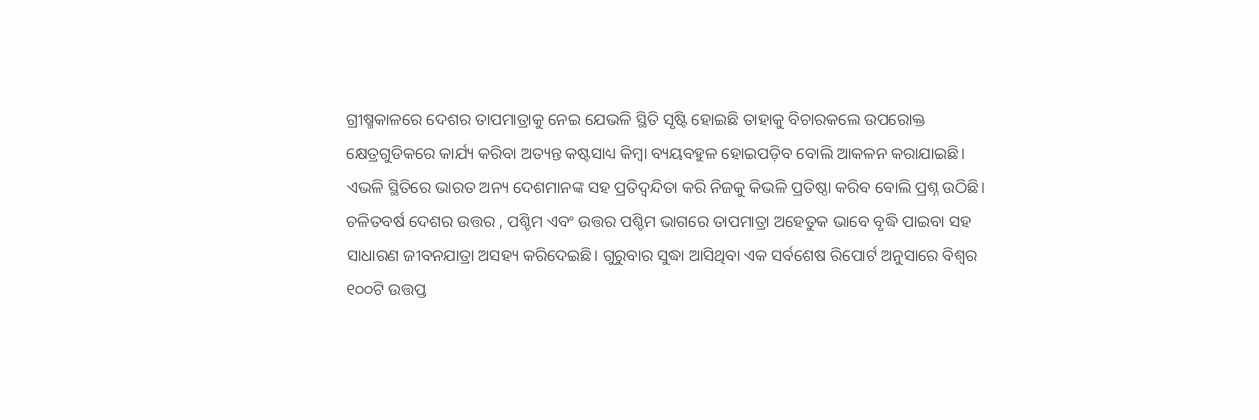ଗ୍ରୀଷ୍ମକାଳରେ ଦେଶର ତାପମାତ୍ରାକୁ ନେଇ ଯେଭଳି ସ୍ଥିତି ସୃଷ୍ଟି ହୋଇଛି ତାହାକୁ ବିଚାରକଲେ ଉପରୋକ୍ତ କ୍ଷେତ୍ରଗୁଡିକରେ କାର୍ଯ୍ୟ କରିବା ଅତ୍ୟନ୍ତ କଷ୍ଟସାଧ୍ୟ କିମ୍ବା ବ୍ୟୟବହୁଳ ହୋଇପଡ଼ିବ ବୋଲି ଆକଳନ କରାଯାଇଛି। ଏଭଳି ସ୍ଥିତିରେ ଭାରତ ଅନ୍ୟ ଦେଶମାନଙ୍କ ସହ ପ୍ରତିଦ୍ୱନ୍ଦିତା କରି ନିଜକୁ କିଭଳି ପ୍ରତିଷ୍ଠା କରିବ ବୋଲି ପ୍ରଶ୍ନ ଉଠିଛି। ଚଳିତବର୍ଷ ଦେଶର ଉତ୍ତର , ପଶ୍ଚିମ ଏବଂ ଉତ୍ତର ପଶ୍ଚିମ ଭାଗରେ ତାପମାତ୍ରା ଅହେତୁକ ଭାବେ ବୃଦ୍ଧି ପାଇବା ସହ ସାଧାରଣ ଜୀବନଯାତ୍ରା ଅସହ୍ୟ କରିଦେଇଛି। ଗୁରୁବାର ସୁଦ୍ଧା ଆସିଥିବା ଏକ ସର୍ବଶେଷ ରିପୋର୍ଟ ଅନୁସାରେ ବିଶ୍ୱର ୧୦୦ଟି ଉତ୍ତପ୍ତ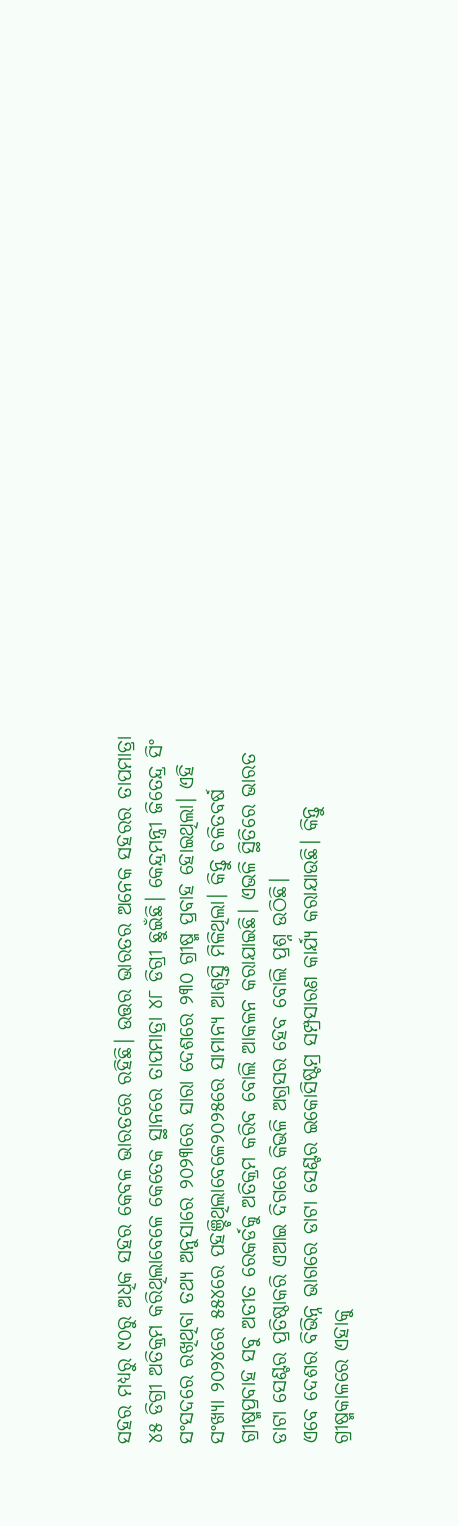ସହର ମଧ୍ୟରୁ ୯୦ରୁ ଅଧିକ ସହର କେବଳ ଭାରତରେ ରହିଛି। ଉତ୍ତର ଭାରତର ଅନେକ ସହରର ତାପମାତ୍ରା ୪୫ ଡିଗ୍ରୀ ଅତିକ୍ରମ କରିଥିଲାବେଳେ କେତେକ ସ୍ଥାନରେ ତାପମାତ୍ରା ୪୮ ଡିଗ୍ରୀ ଛୁଇଁଛି। କେନ୍ଦ୍ରମନ୍ତ୍ରୀ ଜିତେନ୍ଦ୍ର ସିଂ ସଂସଦରେ ରଖିଥିବା ତଥ୍ୟ ଅନୁସାରେ ୨୦୨୩ରେ ସାରା ଦେଶରେ ୨୩୦ ଗ୍ରୀଷ୍ମ ପ୍ରବାହ ହୋଇଥିଲା। ଏହି ସଂଖ୍ୟା ୨୦୨୪ରେ ୫୫୪ରେ ପହଞ୍ଚିଥିଲାବେଳେ୨୦୨୫ରେ ସାମାନ୍ୟ ଆଶ୍ୱସ୍ତି ମିଳିଥିଲା। କିନ୍ତୁ ଚଳିତବର୍ଷ ଗ୍ରୀଷ୍ମପ୍ରବାହ ସବୁ ଅତୀତ ରେକର୍ଡକୁ ଅତିକ୍ରମ କରିବ ବୋଲି ଆକଳନ କରାଯାଇଛି। ଏଭଳି ସ୍ଥିତିରେ ଭାରତ ଡାଟା ସେଣ୍ଟର ପ୍ରତିଷ୍ଠାକରି ଏଆଇ ଦିଗରେ କିଭଳି ଅଗ୍ରସର ହେବ ବୋଲି ପ୍ରଶ୍ନ ଉଠିଛି।
ଏବେ ଦେଶର ବିଭିନ୍ନ ଭାଗରେ ଡାଟା ସେଣ୍ଟର ଇକୋସିଷ୍ଟମ୍ର ସମ୍ପ୍ରସାରଣ କାର୍ଯ୍ୟ କରାଯାଉଛି। କିନ୍ତୁ ଗ୍ରୀଷ୍ମକାଳରେ ଏହାକୁ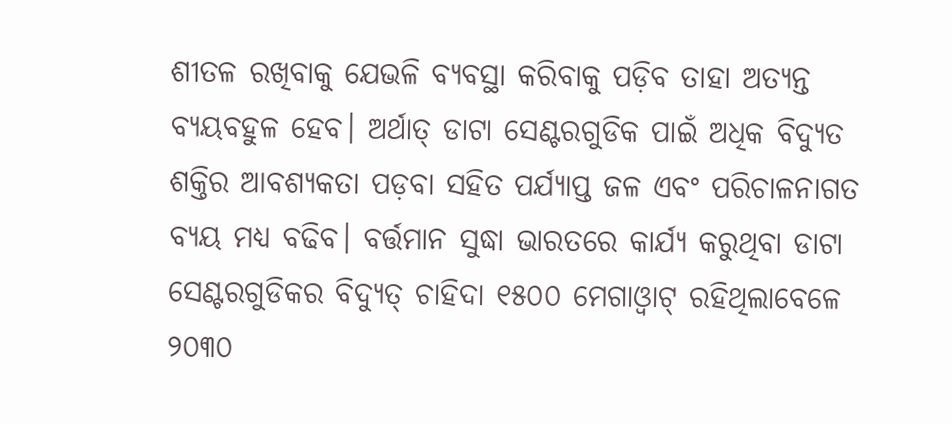ଶୀତଳ ରଖିବାକୁ ଯେଭଳି ବ୍ୟବସ୍ଥା କରିବାକୁ ପଡ଼ିବ ତାହା ଅତ୍ୟନ୍ତ ବ୍ୟୟବହୁଳ ହେବ। ଅର୍ଥାତ୍ ଡାଟା ସେଣ୍ଟରଗୁଡିକ ପାଇଁ ଅଧିକ ବିଦ୍ୟୁତ ଶକ୍ତିର ଆବଶ୍ୟକତା ପଡ଼ବା ସହିତ ପର୍ଯ୍ୟାପ୍ତ ଜଳ ଏବଂ ପରିଚାଳନାଗତ ବ୍ୟୟ ମଧ୍ୟ ବଢିବ। ବର୍ତ୍ତମାନ ସୁଦ୍ଧା ଭାରତରେ କାର୍ଯ୍ୟ କରୁଥିବା ଡାଟା ସେଣ୍ଟରଗୁଡିକର ବିଦ୍ୟୁତ୍ ଚାହିଦା ୧୫୦୦ ମେଗାଓ୍ବାଟ୍ ରହିଥିଲାବେଳେ ୨୦୩୦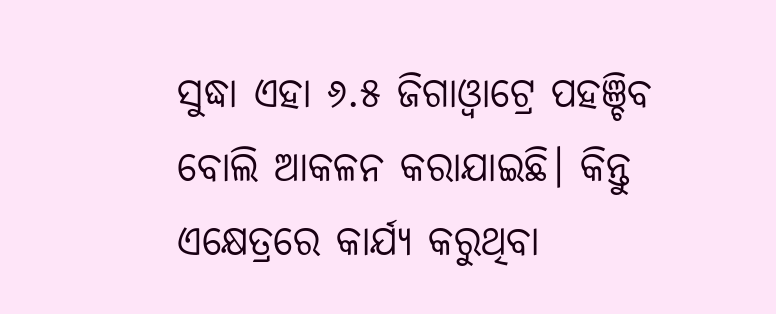ସୁଦ୍ଧା ଏହା ୬.୫ ଜିଗାଓ୍ବାଟ୍ରେ ପହଞ୍ଚିବ ବୋଲି ଆକଳନ କରାଯାଇଛି। କିନ୍ତୁ ଏକ୍ଷେତ୍ରରେ କାର୍ଯ୍ୟ କରୁଥିବା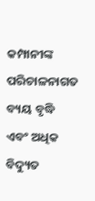କମ୍ପାନୀଙ୍କ ପରିଚାଳନାଗତ ବ୍ୟୟ ବୃଦ୍ଧି ଏବଂ ଅଧିକ ବିଦ୍ୟୁତ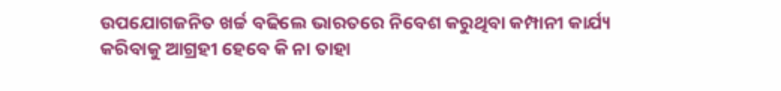ଉପଯୋଗଜନିତ ଖର୍ଚ୍ଚ ବଢିଲେ ଭାରତରେ ନିବେଶ କରୁଥିବା କମ୍ପାନୀ କାର୍ଯ୍ୟ କରିବାକୁ ଆଗ୍ରହୀ ହେବେ କି ନା ତାହା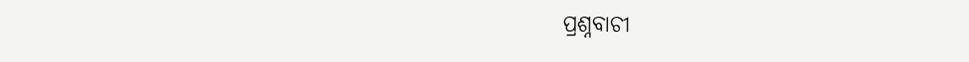ପ୍ରଶ୍ନବାଚୀ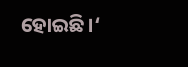ହୋଇଛି।‘